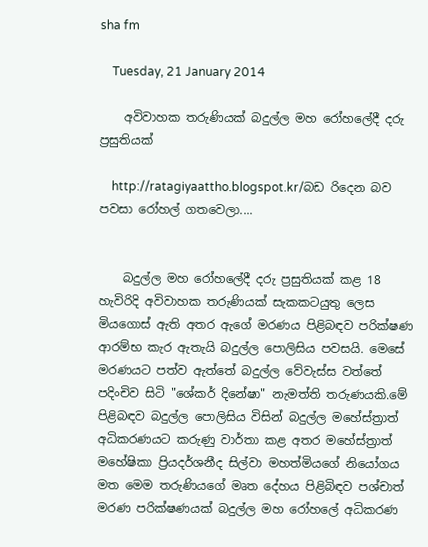sha fm

    Tuesday, 21 January 2014

    අවිවාහක තරුණියක් බදුල්ල මහ රෝහලේදී දරු ප්‍රසුතියක්

    http://ratagiyaattho.blogspot.kr/බඩ රිදෙන බව පවසා රෝහල් ගතවෙලා....


    බදුල්ල මහ රෝහලේදී දරු ප්‍රසුතියක් කළ 18 හැවිරිදි අවිවාහක තරුණියක් සැකකටයුතු ලෙස මියගොස් ඇති අතර ඇගේ මරණය පිළිබඳව පරික්ෂණ ආරම්භ කැර ඇතැයි බදුල්ල පොලිසිය පවසයි. මෙසේ මරණයට පත්ව ඇත්තේ බදුල්ල වේවැස්ස වත්තේ පදිංචිව සිටි "ශේකර් දිනේෂා" නැමත්ති තරුණයකි.මේ පිළිබඳව බදුල්ල පොලිසිය විසින් බදුල්ල මහේස්ත්‍රාත් අධිකරණයට කරුණු වාර්තා කළ අතර මහේස්ත්‍රාත් මහේෂිකා ප්‍රියදර්ශනීද සිල්වා මහත්මියගේ නියෝගය මත මෙම තරුණියගේ මෘත දේහය පිළිබිඳව පශ්චාත් මරණ පරික්ෂණයක් බදුල්ල මහ රෝහලේ අධිකරණ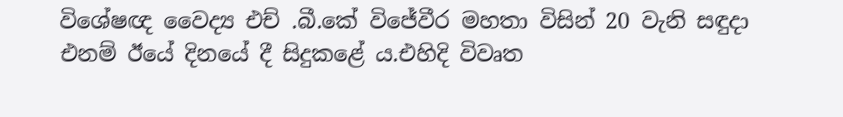විශේෂඥ වෛද්‍ය එච් .බී.කේ විජේවීර මහතා විසින් 20 වැනි සඳුදා එනම් ඊයේ දිනයේ දී සිදුකළේ ය.එහිදි විවෘත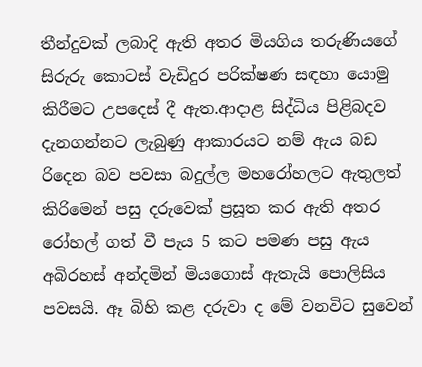තීන්දුවක් ලබාදි ඇති අතර මියගිය තරුණියගේ සිරුරු කොටස් වැඩිදුර පරික්ෂණ සඳහා යොමු කිරීමට උපදෙස් දී ඇත.ආදාළ සිද්ධිය පිළිබදව දැනගන්නට ලැබුණු ආකාරයට නම් ඇය බඩ රිදෙන බව පවසා බදුල්ල මහරෝහලට ඇතුලත් කිරිමෙන් පසු දරුවෙක් ප්‍රසූත කර ඇති අතර රෝහල් ගත් වී පැය 5 කට පමණ පසු ඇය අබිරහස් අන්දමින් මියගොස් ඇතැයි පොලිසිය පවසයි. ඈ බිහි කළ දරුවා ද මේ වනවිට සුවෙන්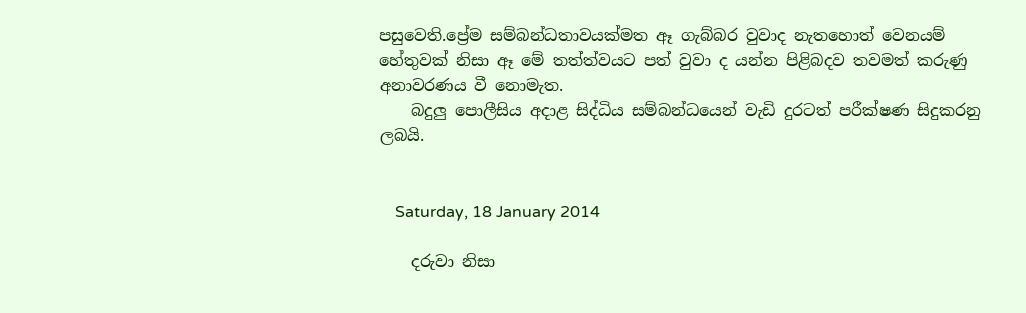පසුවෙති.ප්‍රේම සම්බන්ධතාවයක්මත ඈ ගැබ්බර වුවාද නැතහොත් වෙනයම් හේතුවක් නිසා ඈ මේ තත්ත්වයට පත් වුවා ද යන්න පිළිබදව තවමත් කරුණු අනාවරණය වී නොමැත.
    බදුලු පොලීසිය අදාළ සිද්ධිය සම්බන්ධයෙන් වැඩි දුරටත් පරීක්ෂණ සිදුකරනු ලබයි.


    Saturday, 18 January 2014

    දරුවා නිසා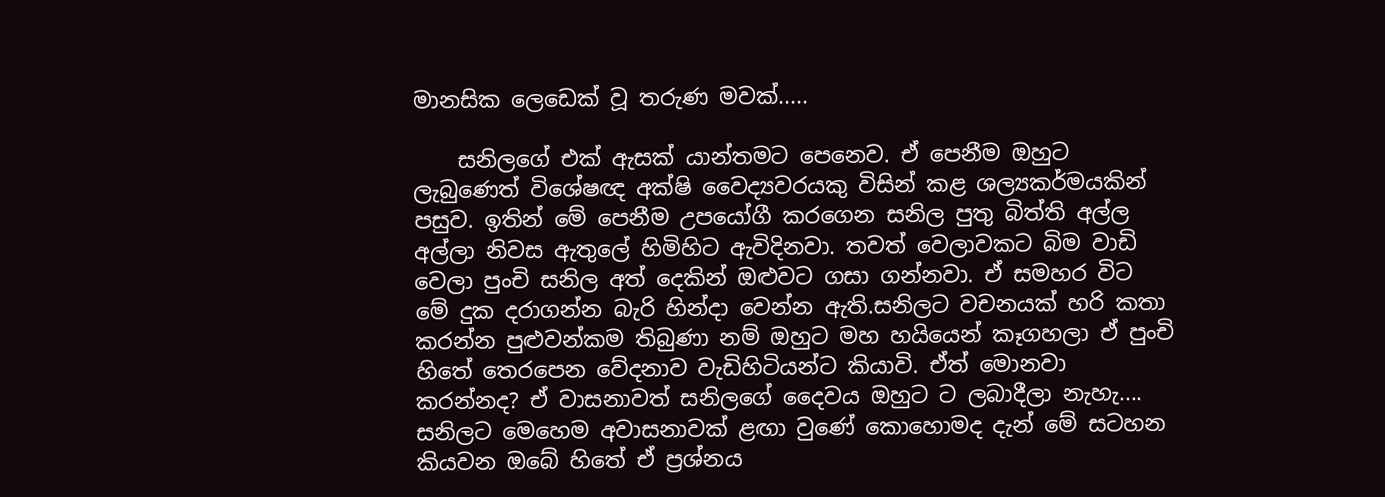මානසික ලෙඩෙක් වූ තරුණ මවක්.....

    සනිලගේ එක් ඇසක් යාන්තමට පෙනෙව. ඒ පෙනීම ඔහුට ලැබුණෙත් විශේෂඥ අක්ෂි වෛද්‍යවරයකු විසින් කළ ශල්‍යකර්මයකින් පසුව. ඉතින් මේ පෙනීම උපයෝගී කරගෙන සනිල පුතු බිත්ති අල්ල අල්ලා නිවස ඇතු‍ලේ හිමිහිට ඇවිදිනවා. තවත් වෙලාවකට බිම වාඩි වෙලා පුංචි සනිල අත් දෙකින් ඔළුවට ගසා ගන්නවා. ඒ සමහර විට මේ දුක දරාගන්න බැරි හින්දා වෙන්න ඇති.සනිලට වචනයක් හරි කතා කරන්න පුළුවන්කම තිබුණා නම් ඔහුට මහ හයියෙන් කෑගහලා ඒ පුංචි හිතේ තෙරපෙන වේදනාව වැඩිහිටියන්ට කියාවි. ඒත් මොනවා කරන්නද? ඒ වාසනාවත් සනිලගේ දෛවය ඔහුට ට ලබාදීලා නැහැ.... සනිලට මෙහෙම අවාසනාවක් ළඟා වුණේ කොහොමද දැන් මේ සටහන කියවන ඔබේ හිතේ ඒ ප්‍රශ්නය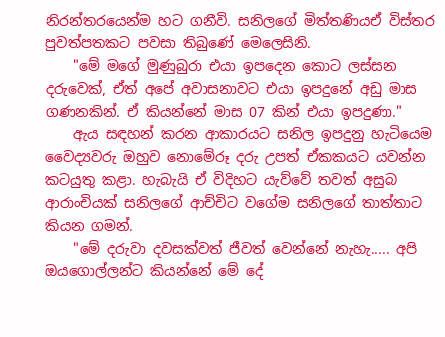නිරන්තරයෙන්ම හට ගනීවි. සනිලගේ මිත්තණියඒ විස්තර පුවත්පතකට පවසා තිබුණේ මෙලෙසිනි.
    "මේ මගේ මුණුබුරා එයා ඉපදෙන කොට ලස්සන දරුවෙක්, ඒත් අපේ අවාසනාවට එයා ඉපදුනේ අඩු මාස ගණනකින්. ඒ කියන්නේ මාස 07 කින් එයා ඉපදුණා."
    ඇය සඳහන් කරන ආකාරයට සනිල ඉපදුනු හැටියෙම වෛද්‍යවරු ඔහුව නොමේරූ දරු උපත් ඒකකයට යවන්න කටයුතු කළා. හැබැයි ඒ විදිහට යැව්වේ තවත් අසුබ ආරාංචියක් සනිලගේ ආච්චිට වගේම සනිලගේ තාත්තාට කියන ගමන්.
    "මේ දරුවා දවසක්වත් ජීවත් වෙන්නේ නැහැ..... අපි ඔයගොල්ලන්ට කියන්නේ මේ දේ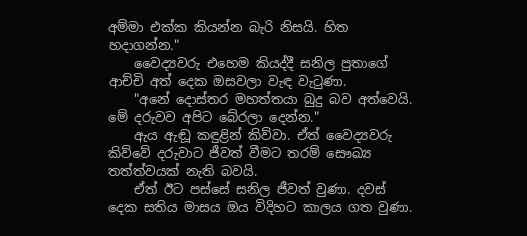අම්මා එක්ක කියන්න බැරි නිසයි. හිත හදාගන්න."
    වෛද්‍යවරු එහෙම කියද්දී සනිල පුතාගේ ආච්චි අත් දෙක ඔසවලා වැඳ වැටුණා.
    "අනේ දොස්තර මහත්තයා බුදු බව අත්වෙයි. මේ දරුවව අපිට බේරලා දෙන්න."
    ඇය ඇඬූ කඳුළින් කිව්වා. ඒත් වෛද්‍යවරු කිව්වේ දරුවාට ජීවත් වීමට තරම් සෞඛ්‍ය තත්ත්වයක් නැති බවයි.
    ඒත් ඊට පස්සේ සනිල ජීවත් වුණා. දවස් දෙක සතිය මාසය ඔය විදිහට කාලය ගත වුණා.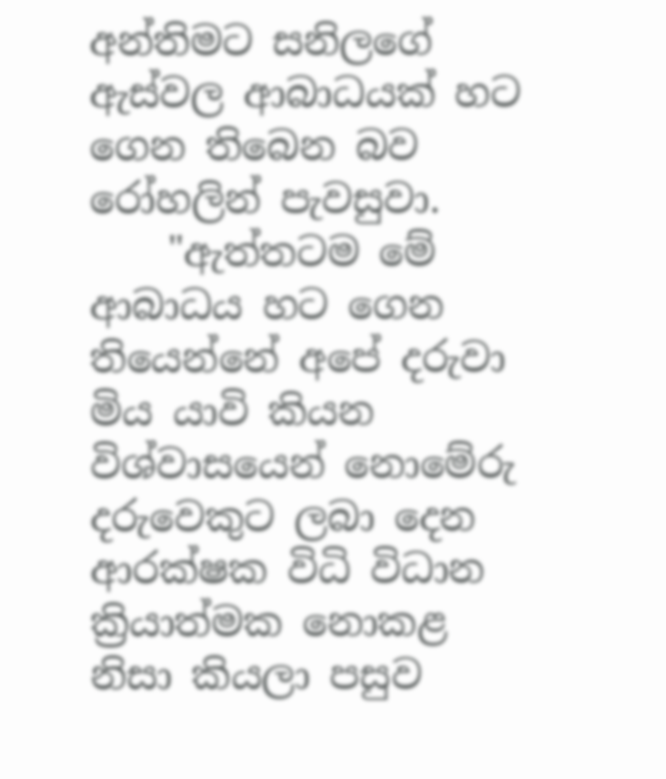අන්තිමට සනිලගේ ඇස්වල ආබාධයක් හට ගෙන තිබෙන බව රෝහලින් පැවසුවා.
    "ඇත්තටම මේ ආබාධය හට ගෙන තියෙන්නේ අපේ දරුවා මිය යාවි කියන විශ්වාසයෙන් නොමේරු දරුවෙකුට ලබා දෙන ආරක්ෂක විධි විධාන ක්‍රියාත්මක නොකළ නිසා කියලා පසුව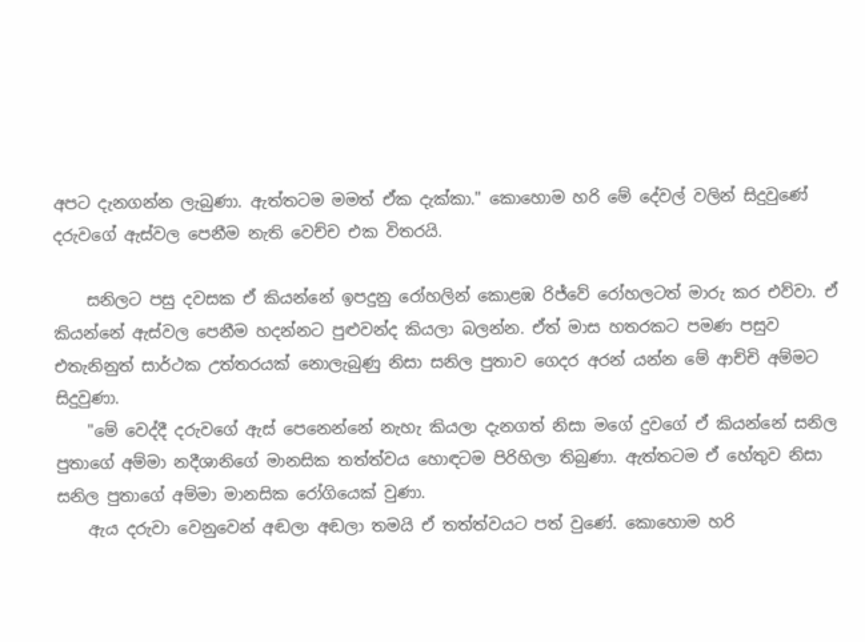අපට දැනගන්න ලැබුණා. ඇත්තටම මමත් ඒක දැක්කා." කොහොම හරි මේ දේවල් වලින් සිදුවුණේ දරුවගේ ඇස්වල පෙනීම නැති වෙච්ච එක විතරයි.

    සනිලට පසු දවසක ඒ කියන්නේ ඉපදුනු රෝහලින් කොළඹ රිජ්වේ රෝහලටත් මාරු කර එව්වා. ඒ කියන්නේ ඇස්වල පෙනීම හදන්නට පුළුවන්ද කියලා බලන්න. ඒත් මාස හතරකට පමණ පසුව එතැනිනුත් සාර්ථක උත්තරයක් නොලැබුණු නිසා සනිල පුතාව ගෙදර අරන් යන්න මේ ආච්චි අම්මට සිදුවුණා.
    "මේ වෙද්දී දරුවගේ ඇස් පෙනෙන්නේ නැහැ කියලා දැනගත් නිසා මගේ දුවගේ ඒ කියන්නේ සනිල පුතාගේ අම්මා නදීශානිගේ මානසික තත්ත්වය හොඳටම පිරිහිලා තිබුණා. ඇත්තටම ඒ හේතුව නිසා සනිල පුතාගේ අම්මා මානසික රෝගියෙක් වුණා.
    ඇය දරුවා වෙනුවෙන් අඬලා අඬලා තමයි ඒ තත්ත්වයට පත් වුණේ. කොහොම හරි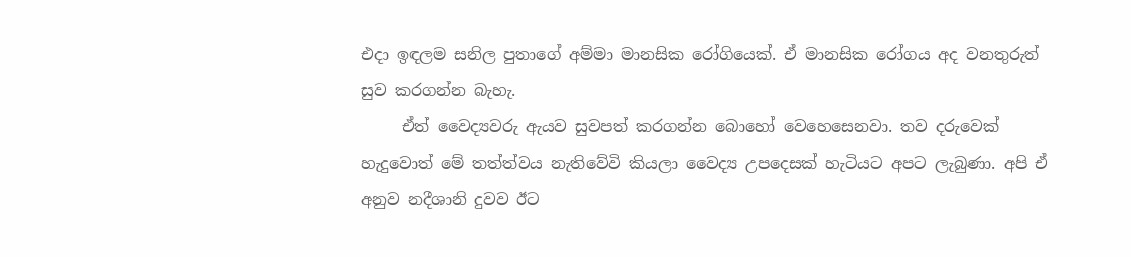එදා ඉඳලම සනිල පුතාගේ අම්මා මානසික රෝගියෙක්. ඒ මානසික රෝගය අද වනතුරුත් සුව කරගන්න බැහැ.
     ඒත් වෛද්‍යවරු ඇයව සුවපත් කරගන්න බොහෝ වෙහෙසෙනවා. තව දරුවෙක් හැදුවොත් මේ තත්ත්වය නැතිවේවි කියලා වෛද්‍ය උපදෙසක් හැටියට අපට ලැබුණා. අපි ඒ අනුව නදීශානි දුවව ඊට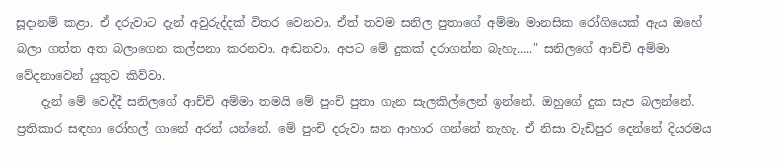සූදානම් කළා. ඒ දරුවාට දැන් අවුරුද්දක් විතර වෙනවා. ඒත් තවම සනිල පුතාගේ අම්මා මානසික රෝගියෙක් ඇය ඔහේ බලා ගත්ත අත බලාගෙන කල්පනා කරනවා. අඬනවා. අපට මේ දුකක් දරාගන්න බැහැ....." සනිලගේ ආච්චි අම්මා වේදනාවෙන් යුතුව කිව්වා.
    දැන් මේ වෙද්දී සනිලගේ ආච්චි අම්මා තමයි මේ පුංචි පුතා ගැන සැලකිල්ලෙන් ඉන්නේ. ඔහුගේ දුක සැප බලන්නේ. ප්‍රතිකාර සඳහා රෝහල් ගානේ අරන් යන්නේ. මේ පුංචි දරුවා ඝන ආහාර ගන්නේ නැහැ. ඒ නිසා වැඩිපුර දෙන්නේ දියරමය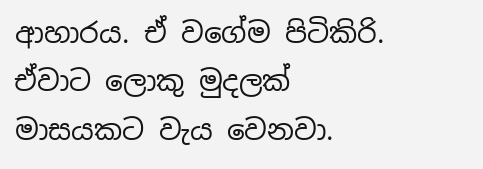ආහාරය. ඒ වගේම පිටිකිරි. ඒවාට ලොකු මුදලක් මාසයකට වැය වෙනවා.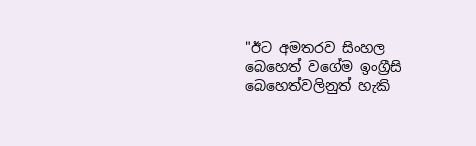"ඊට අමතරව සිංහල බෙහෙත් වගේම ඉංග්‍රීසි බෙහෙත්වලිනුත් හැකි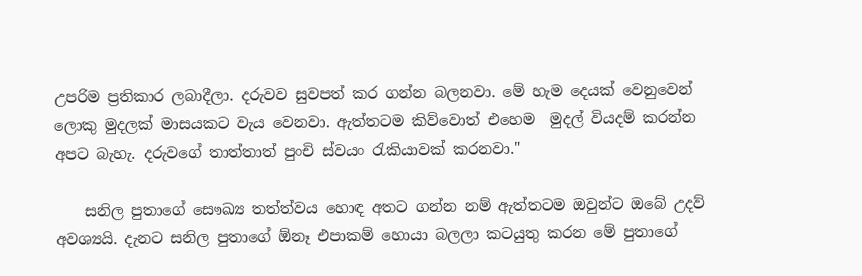උපරිම ප්‍රතිකාර ලබාදීලා. දරුවව සුවපත් කර ගන්න බලනවා. මේ හැම දෙයක් වෙනුවෙන් ලොකු මුදලක් මාසයකට වැය වෙනවා. ඇත්තටම කිව්වොත් එහෙම  මුදල් වියදම් කරන්න අපට බැහැ. දරුවගේ තාත්තාත් පුංචි ස්වයං රැකියාවක් කරනවා."

    සනිල පුතාගේ සෞඛ්‍ය තත්ත්වය හොඳ අතට ගන්න නම් ඇත්තටම ඔවුන්ට ඔබේ උදව් අවශ්‍යයි. දැනට සනිල පුතාගේ ඕනෑ එපාකම් හොයා බලලා කටයුතු කරන මේ පුතාගේ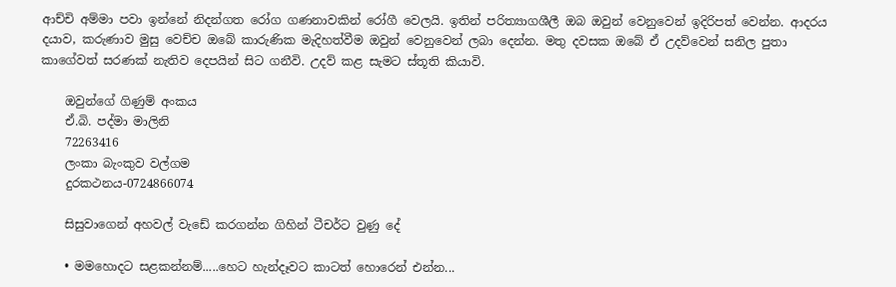ආච්චි අම්මා පවා ඉන්නේ නිදන්ගත රෝග ගණනාවකින් රෝගී වෙලයි. ඉතින් පරිත්‍යාගශීලී ඔබ ඔවුන් වෙනුවෙන් ඉදිරිපත් වෙන්න. ආදරය දයාව, කරුණාව මුසු වෙච්ච ඔබේ කාරුණික මැදිහත්වීම ඔවුන් වෙනුවෙන් ලබා දෙන්න. මතු දවසක ඔබේ ඒ උදව්වෙන් සනිල පුතා කාගේවත් සරණක් නැතිව දෙපයින් සිට ගනීවි. උදව් කළ සැමට ස්තූති කියාවි.

    ඔවුන්ගේ ගිණුම් අංකය
    ඒ.බි. පද්මා මාලිනි
    72263416
    ලංකා බැංකුව වල්ගම
    දුරකථනය-0724866074

    සිසුවාගෙන් අහවල් වැඩේ කරගන්න ගිහින් ටීචර්ට වුණු දේ

    • මමහොදට සළකන්නම්.....හෙට හැන්දෑවට කාටත් හොරෙන් එන්න...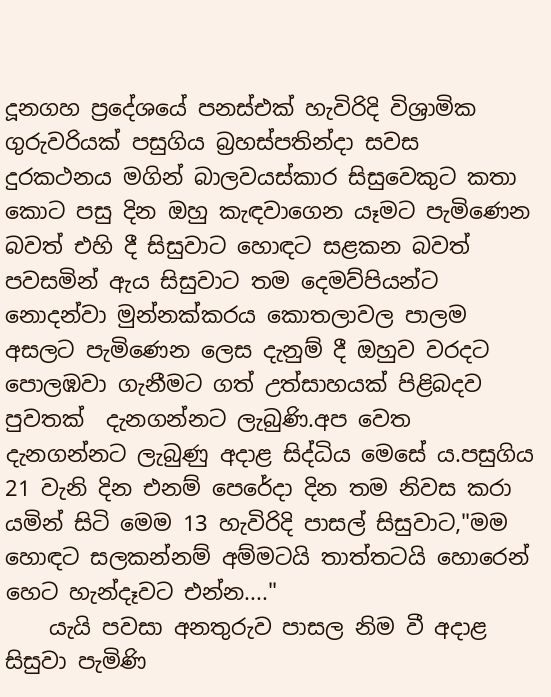දූනගහ ප්‍රදේශයේ පනස්එක් හැවිරිදි විශ්‍රාමික ගුරුවරියක්‌ පසුගිය බ්‍රහස්‌පතින්දා සවස දුරකථනය මගින් බාලවයස්කාර සිසුවෙකුට කතා කොට පසු දින ඔහු කැඳවාගෙන යෑමට පැමිණෙන බවත් එහි දී සිසුවාට හොඳට සළකන බවත් පවසමින් ඇය සිසුවාට තම දෙමව්පියන්ට නොදන්වා මුන්නක්‌කරය කොතලාවල පාලම අසලට පැමිණෙන ලෙස දැනුම් දී ඔහුව වරදට පොලඹවා ගැනීමට ගත් උත්සාහයක් පිළිබදව පුවතක්  දැනගන්නට ලැබුණි.අප වෙත දැනගන්නට ලැබුණු අදාළ සිද්ධිය මෙසේ ය.පසුගිය 21 වැනි දින එනම් පෙරේදා දින තම නිවස කරා යමින් සිටි මෙම 13 හැවිරිදි පාසල් සිසුවාට,"මම හොඳට සලකන්නම් අම්මටයි තාත්තටයි හොරෙන් හෙට හැන්දෑවට එන්න...."
    යැයි පවසා අනතුරුව පාසල නිම වී අදාළ සිසුවා පැමිණි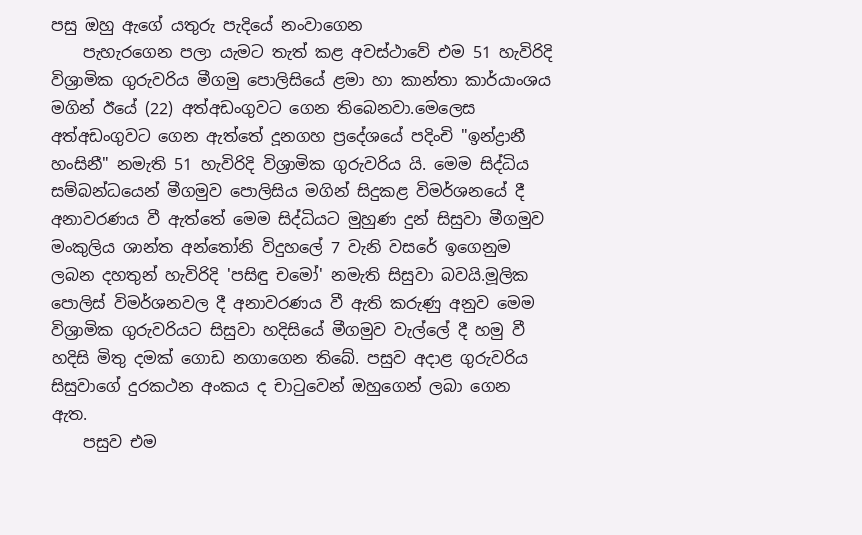පසු ඔහු ඇගේ යතුරු පැදියේ නංවාගෙන
    පැහැරගෙන පලා යැමට තැත් කළ අවස්ථාවේ එම 51 හැවිරිදි විශ්‍රාමික ගුරුවරිය මීගමු පොලිසියේ ළමා හා කාන්තා කාර්යාංශය මගින් ඊයේ (22) අත්අඩංගුවට ගෙන තිබෙනවා.මෙලෙස අත්අඩංගුවට ගෙන ඇත්තේ දූනගහ ප්‍රදේශයේ පදිංචි "ඉන්ද්‍රානී හංසිනී" නමැති 51 හැවිරිදි විශ්‍රාමික ගුරුවරිය යි. මෙම සිද්ධිය සම්බන්ධයෙන් මීගමුව පොලිසිය මගින් සිදුකළ විමර්ශනයේ දී අනාවරණය වී ඇත්තේ මෙම සිද්ධියට මුහුණ දුන් සිසුවා මීගමුව මංකුලිය ශාන්ත අන්තෝනි විදුහලේ 7 වැනි වසරේ ඉගෙනුම ලබන දහතුන් හැවිරිදි 'පසිඳු චමෝ' නමැති සිසුවා බවයි.මූලික පොලිස්‌ විමර්ශනවල දී අනාවරණය වී ඇති කරුණු අනුව මෙම විශ්‍රාමික ගුරුවරියට සිසුවා හදිසියේ මීගමුව වැල්ලේ දී හමු වී හදිසි මිතු දමක්‌ ගොඩ නගාගෙන තිබේ. පසුව අදාළ ගුරුවරිය සිසුවාගේ දුරකථන අංකය ද චාටුවෙන් ඔහුගෙන් ලබා ගෙන ඇත.
    පසුව එම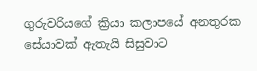ගුරුවරියගේ ක්‍රියා කලාපයේ අනතුරක සේයාවක්‌ ඇතැයි සිසුවාට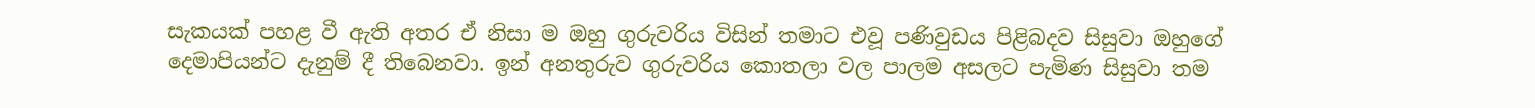සැකයක් පහළ වී ඇති අතර ඒ නිසා ම ඔහු ගුරුවරිය විසින් තමාට එවූ පණිවුඩය පිළිබදව සිසුවා ඔහුගේ දෙමාපියන්ට දැනුම් දී තිබෙනවා. ඉන් අනතුරුව ගුරුවරිය කොතලා වල පාලම අසලට පැමිණ සිසුවා තම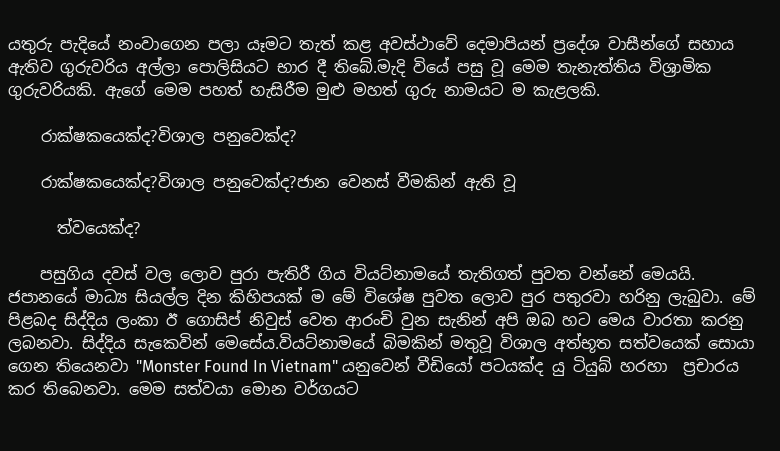යතුරු පැදියේ නංවාගෙන පලා යෑමට තැත් කළ අවස්‌ථාවේ දෙමාපියන් ප්‍රදේශ වාසීන්ගේ සහාය ඇතිව ගුරුවරිය අල්ලා පොලිසියට භාර දී තිබේ.මැදි වියේ පසු වූ මෙම තැනැත්තිය විශ්‍රාමික ගුරුවරියකි. ඇගේ මෙම පහත් හැසිරීම මුළු මහත් ගුරු නාමයට ම කැළලකි.

    රාක්ෂකයෙක්ද?විශාල පනුවෙක්ද?

    රාක්ෂකයෙක්ද?විශාල පනුවෙක්ද?ජාන වෙනස් වීමකින් ඇති වූ

      ත්වයෙක්ද?

    පසුගිය දවස් වල ලොව පුරා පැතිරී ගිය වියට්නාමයේ තැතිගත් පුවත වන්නේ මෙයයි. ජපානයේ මාධ්‍ය සියල්ල දින කිහිපයක් ම මේ විශේෂ පුවත ලොව පුර පතුරවා හරිනු ලැබුවා. මේ පිළබද සිද්දිය ලංකා ඊ ගොසිප් නිවුස් වෙත ආරංචි වුන සැනින් අපි ඔබ හට මෙය වාරතා කරනු ලබනවා. සිද්දිය සැකෙවින් මෙසේය.වියට්නාමයේ බිමකින් මතුවූ විශාල අත්භූත සත්වයෙක් සොයා ගෙන තියෙනවා "Monster Found In Vietnam" යනුවෙන් වීඩියෝ පටයක්ද යු ටියුබ් හරහා  ප්‍රචාරය කර තිබෙනවා. මෙම සත්වයා මොන වර්ගයට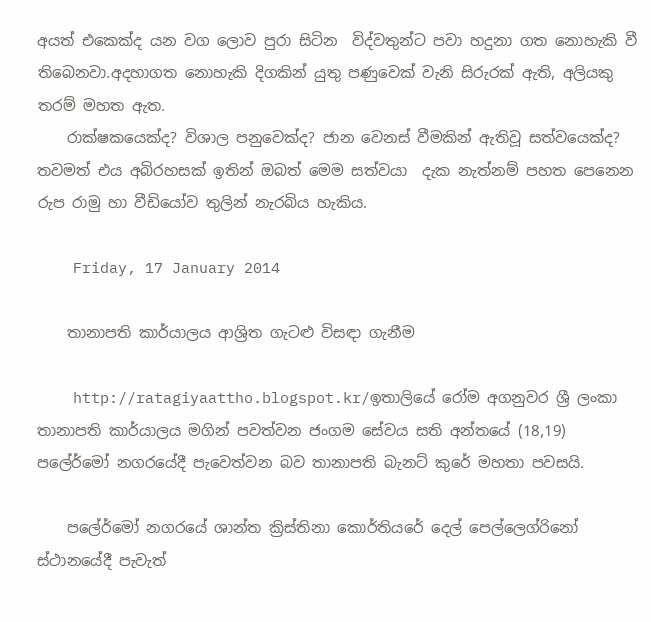අයත් එකෙක්ද යන වග ලොව පුරා සිටින  විද්වතුන්ට පවා හදුනා ගත නොහැකි වී තිබෙනවා.අදහාගත නොහැකි දිගකින් යුතු පණුවෙක් වැනි සිරුරක් ඇති, අලියකු තරම් මහත ඇත.
    රාක්ෂකයෙක්ද? විශාල පනුවෙක්ද? ජාන වෙනස් වීමකින් ඇතිවූ සත්වයෙක්ද? තවමත් එය අබිරහසක් ඉතින් ඔබත් මෙම සත්වයා  දැක නැත්නම් පහත පෙනෙන රුප රාමු හා වීඩියෝව තුලින් නැරබිය හැකිය.

    Friday, 17 January 2014

    තානාපති කාර්යාලය ආශ්‍රිත ගැටළු විසඳා ගැනීම

    http://ratagiyaattho.blogspot.kr/ඉතාලියේ රෝම අගනුවර ශ්‍රී ලංකා තානාපති කාර්යාලය මගින් පවත්වන ජංගම සේවය සති අන්තයේ (18,19) පලේර්මෝ නගරයේදී පැවෙත්වන බව තානාපති බැනට් කුරේ මහතා පවසයි.

    පලේර්මෝ නගරයේ ශාන්ත ක්‍රිස්තිනා කොර්තියරේ දෙල් පෙල්ලෙග්රිනෝ ස්ථානයේදී පැවැත්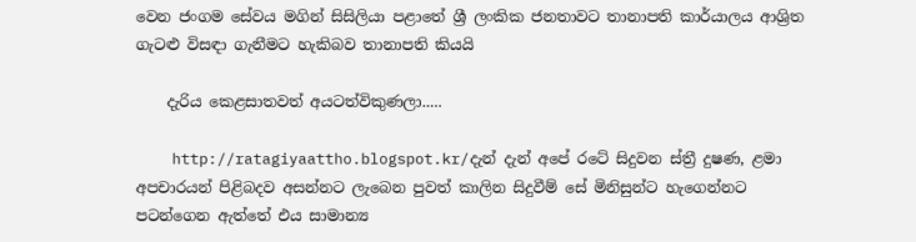වෙන ජංගම සේවය මගින් සිසිලියා පළාතේ ශ්‍රී ලංකික ජනතාවට තානාපති කාර්යාලය ආශ්‍රිත ගැටළු විසඳා ගැනීමට හැකිබව තානාපති කියයි

    දැරිය කෙළසාතවත් අයටත්විකුණලා.....

    http://ratagiyaattho.blogspot.kr/දැන් දැන් අපේ රටේ සිදුවන ස්ත්‍රී දුෂණ, ළමා අපචාරයන් පිළිබදව අසන්නට ලැබෙන පුවත් කාලින සිදුවීම් සේ මිනිසුන්ට හැගෙන්නට පටන්ගෙන ඇත්තේ එය සාමාන්‍ය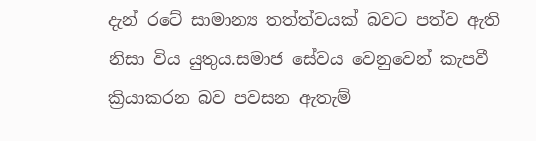දැන් රටේ සාමාන්‍ය තත්ත්වයක් බවට පත්ව ඇති නිසා විය යුතුය.සමාජ සේවය වෙනුවෙන් කැපවී ක්‍රියාකරන බව පවසන ඇතැම්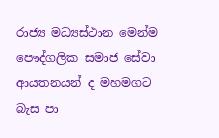රාජ්‍ය මධ්‍යස්ථාන මෙන්ම පෞද්ගලික සමාජ සේවා ආයතනයන් ද මහමගට බැස පා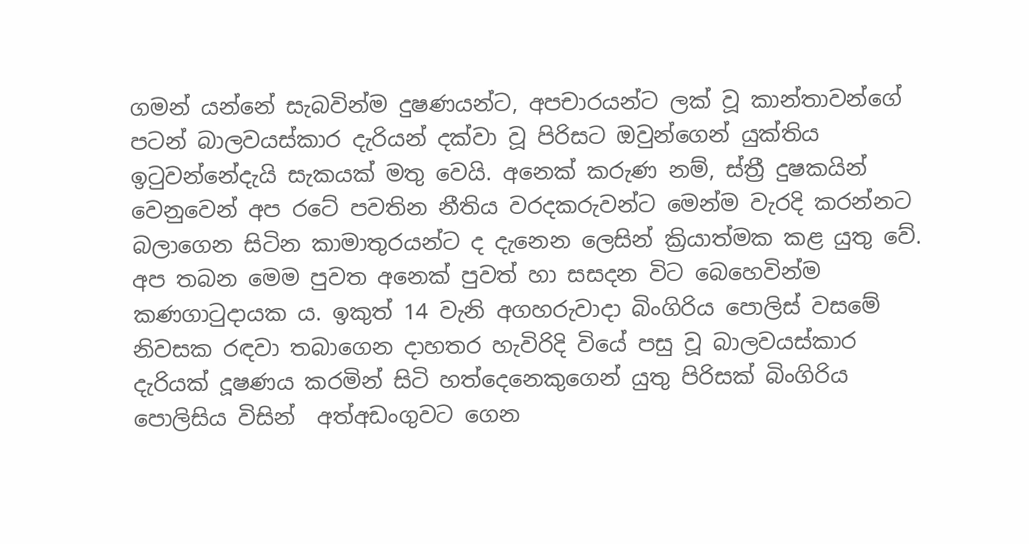ගමන් යන්නේ සැබවින්ම දුෂණයන්ට, අපචාරයන්ට ලක් වූ කාන්තාවන්ගේ පටන් බාලවයස්කාර දැරියන් දක්වා වූ පිරිසට ඔවුන්ගෙන් යුක්තිය ඉටුවන්නේදැයි සැකයක් මතු වෙයි. අනෙක් කරුණ නම්, ස්ත්‍රී දුෂකයින් වෙනුවෙන් අප රටේ පවතින නීතිය වරදකරුවන්ට මෙන්ම වැරදි කරන්නට බලාගෙන සිටින කාමාතුරයන්ට ද දැනෙන ලෙසින් ක්‍රියාත්මක කළ යුතු වේ. අප තබන මෙම පුවත අනෙක් පුවත් හා සසදන විට බෙහෙවින්ම කණගාටුදායක ය. ඉකුත් 14 වැනි අගහරුවාදා බිංගිරිය පොලිස් වසමේ නිවසක රඳවා තබාගෙන දාහතර හැවිරිදි වියේ පසු වූ බාලවයස්කාර දැරියක් දූෂණය කරමින් සිටි හත්‍දෙනෙකුගෙන් යුතු පිරිසක් බිංගිරිය පොලිසිය විසින්  අත්අඩංගුවට ගෙන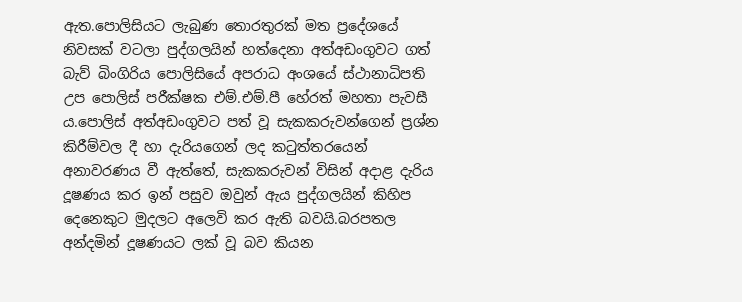ඇත.පොලිසියට ලැබුණ තොරතුරක් මත ප්‍රදේශයේ නිවසක් වටලා පුද්ගලයින් හත්දෙනා අත්අඩංගුවට ගත් බැව් බිංගිරිය පොලිසියේ අපරාධ අංශයේ ස්ථානාධිපති උප පොලිස් පරීක්ෂක එම්.එම්.පී හේරත් මහතා පැවසී ය.පොලිස් අත්අඩංගුවට පත් වූ සැකකරුවන්ගෙන් ප්‍රශ්න කිරීම්වල දී හා දැරියගෙන් ලද කටුත්තරයෙන් අනාවරණය වී ඇත්තේ, සැකකරුවන් විසින් අදාළ දැරිය දූෂණය කර ඉන් පසුව ඔවුන් ඇය පුද්ගලයින් කිහිප දෙනෙකුට මුදලට අලෙවි කර ඇති බවයි.බරපතල අන්දමින් දූෂණයට ලක් වූ බව කියන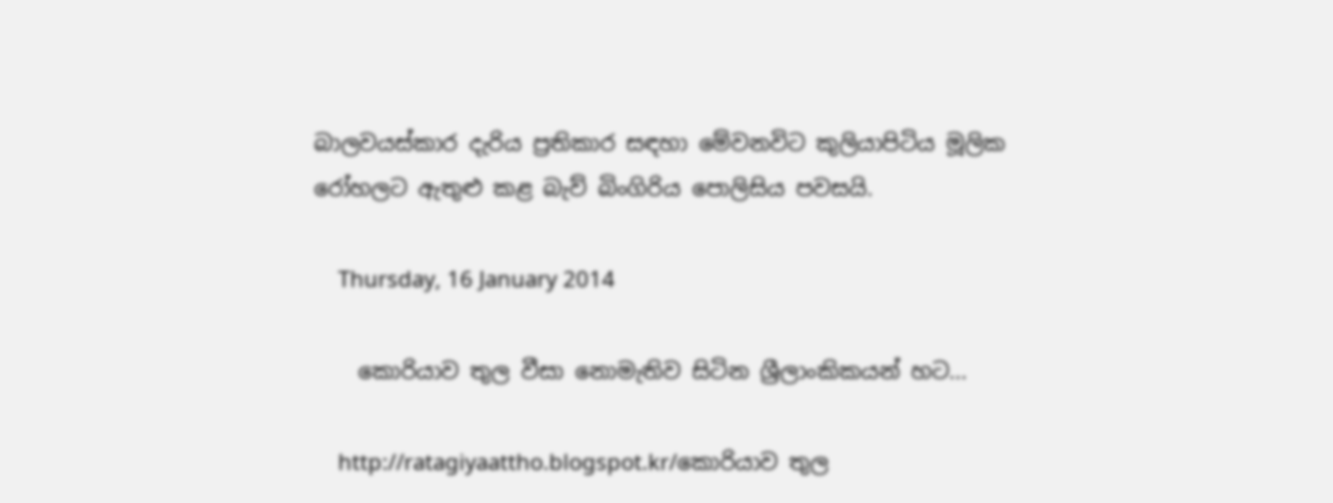බාලවයස්කාර දැරිය ප්‍රතිකාර සඳහා මේවනවිට කුලියාපිටිය මූලික රෝහලට ඇතුළු කළ බැව් බිංගිරිය පොලිසිය පවසයි.

    Thursday, 16 January 2014

    කොරියාව තුල වීසා නොමැතිව සිටින ශ්‍රීලාංකිකයන් හට...

    http://ratagiyaattho.blogspot.kr/කොරියාව තුල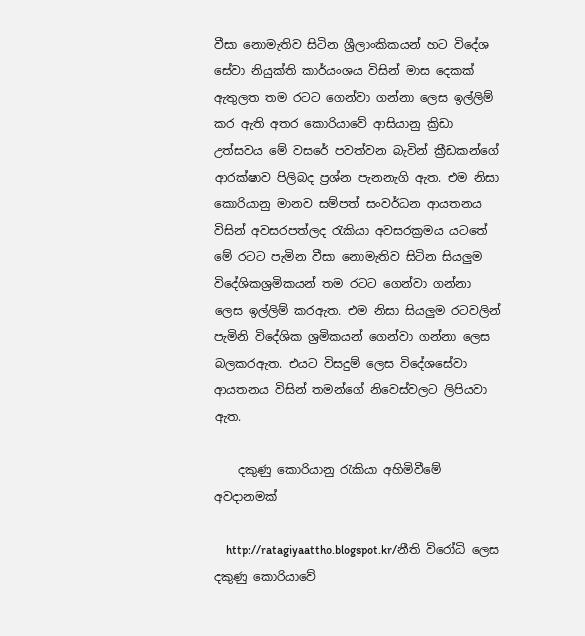වීසා නොමැතිව සිටින ශ්‍රීලාංකිකයන් හට විදේශ සේවා නියුක්ති කාර්යංශය විසින් මාස දෙකක් ඇතුලත තම රටට ගෙන්වා ගන්නා ලෙස ඉල්ලිම් කර ඇති අතර කොරියාවේ ආසියානු ක්‍රිඩා උත්සවය මේ වසරේ පවත්වන බැවින් ක්‍රීඩකන්ගේ ආරක්ෂාව පිලිබද ප්‍රශ්න පැනනැගි ඇත. එම නිසා කොරියානු මානව සම්පත් සංවර්ධන ආයතනය විසින් අවසරපත්ලද රැකියා අවසරක්‍රමය යටතේ මේ රටට පැමින වීසා නොමැතිව සිටින සියලුම විදේශිකශ්‍රමිකයන් තම රටට ගෙන්වා ගන්නා ලෙස ඉල්ලිම් කරඇත. එම නිසා සියලුම රටවලින් පැමිනි විදේශික ශ්‍රමිකයන් ගෙන්වා ගන්නා ලෙස බලකරඇත. එයට විසදුම් ලෙස විදේශසේවා ආයතනය විසින් තමන්ගේ නිවෙස්වලට ලිපියවා ඇත.

    දකුණු කොරියානු රැකියා අහිමිවීමේ අවදානමක්

    http://ratagiyaattho.blogspot.kr/නීති විරෝධි ලෙස දකුණු කොරියාවේ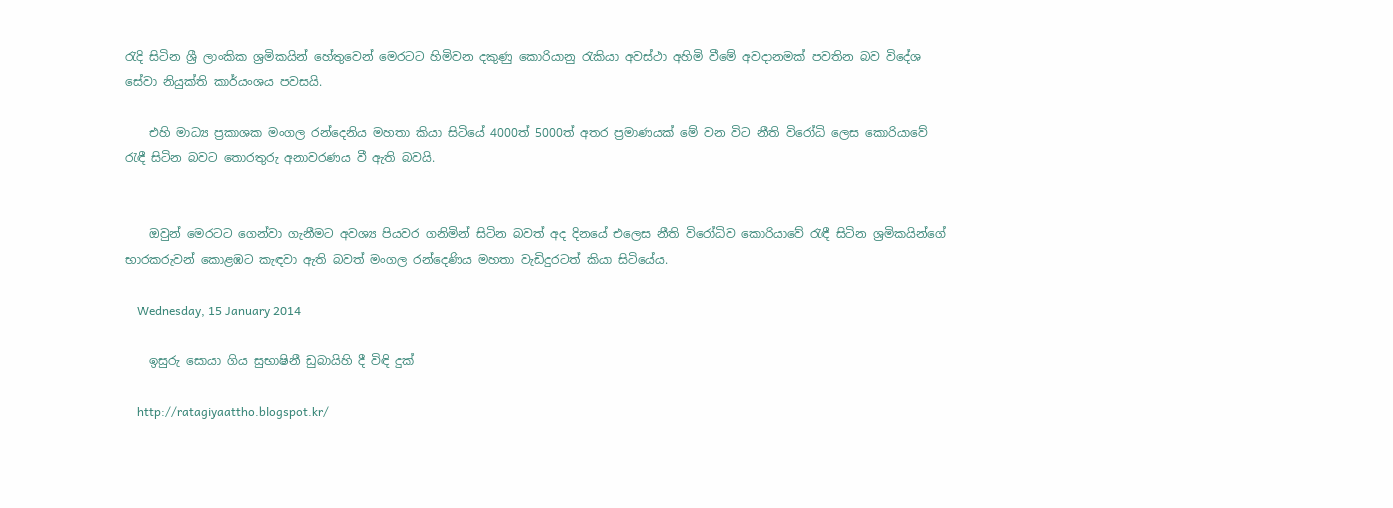රැදි සිටින ශ්‍රී ලාංකික ශ්‍රමිකයින් හේතුවෙන් මෙරටට හිමිවන දකුණු කොරියානු රැකියා අවස්ථා අහිමි වීමේ අවදානමක් පවතින බව විදේශ සේවා නියුක්ති කාර්යංශය පවසයි.

    එහි මාධ්‍ය ප්‍රකාශක මංගල රන්දෙනිය මහතා කියා සිටියේ 4000ත් 5000ත් අතර ප්‍රමාණයක් මේ වන විට නීති විරෝධි ලෙස කොරියාවේ රැඳී සිටින බවට තොරතුරු අනාවරණය වී ඇති බවයි.


    ඔවුන් මෙරටට ගෙන්වා ගැනීමට අවශ්‍ය පියවර ගනිමින් සිටින බවත් අද දිනයේ එලෙස නීති විරෝධිව කොරියාවේ රැඳී සිටින ශ්‍රමිකයින්ගේ භාරකරුවන් කොළඹට කැඳවා ඇති බවත් මංගල රන්දෙණිය මහතා වැඩිදුරටත් කියා සිටියේය.

    Wednesday, 15 January 2014

    ඉසුරු සොයා ගිය සුභාෂිනී ඩුබායිහි දී විඳි දුක්

    http://ratagiyaattho.blogspot.kr/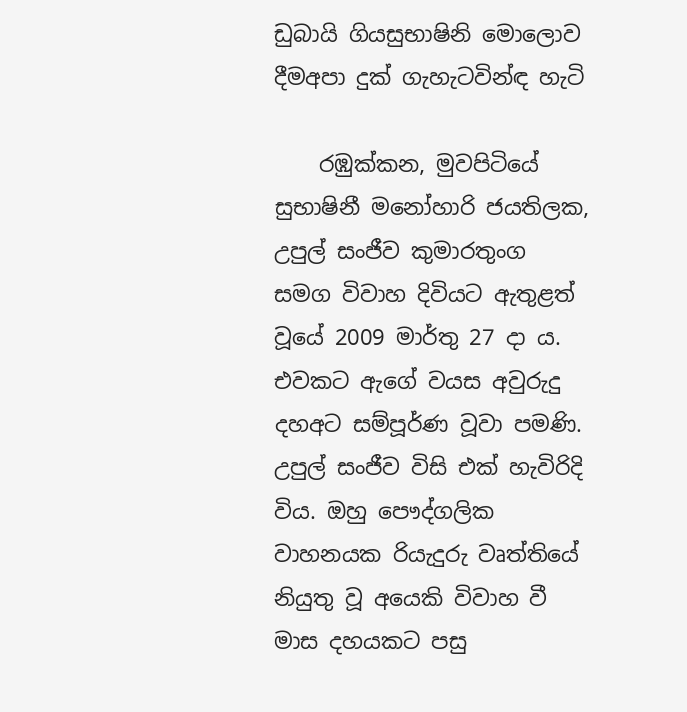ඩුබායි ගියසුභාෂිනි මොලොව දීමඅපා දුක් ගැහැටවින්ඳ හැටි

    රඹුක්කන, මුවපිටියේ සුභාෂිනී මනෝහාරි ජයතිලක, උපුල් සංජීව කුමාරතුංග සමග විවාහ දිවියට ඇතුළත් වූයේ 2009 මාර්තු 27 දා ය. එවකට ඇගේ වයස අවුරුදු දහඅට සම්පූර්ණ වූවා පමණි. උපුල් සංජීව විසි එක් හැවිරිදි විය. ඔහු පෞද්ගලික වාහනයක රියැදුරු වෘත්තියේ නියුතු වූ අයෙකි විවාහ වී මාස දහයකට පසු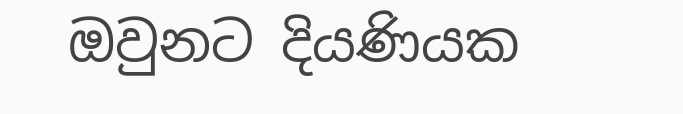ඔවුනට දියණියක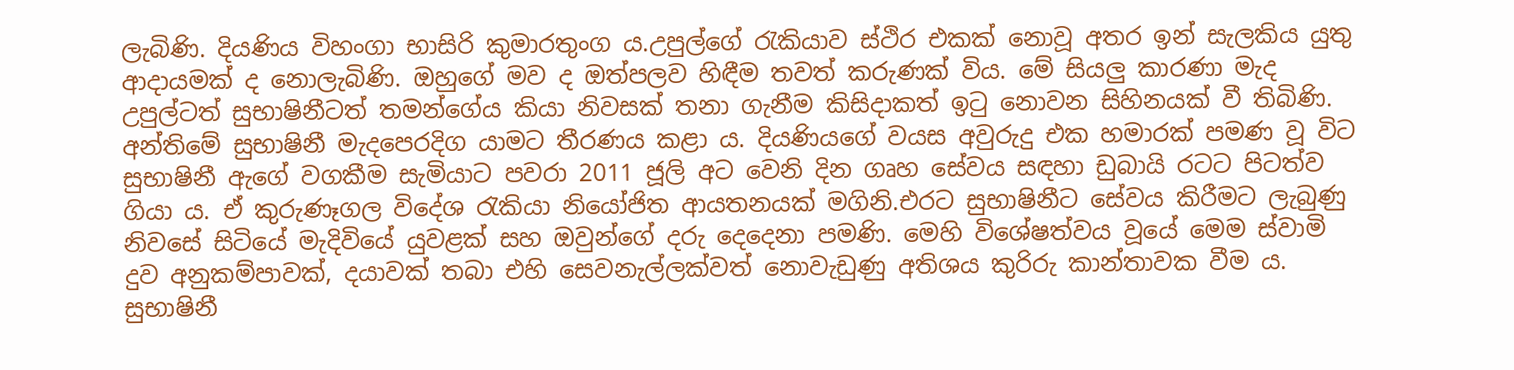ලැබිණි. දියණිය විහංගා භාසිරි කුමාරතුංග ය.උපුල්ගේ රැකියාව ස්ථිර එකක් නොවූ අතර ඉන් සැලකිය යුතු ආදායමක් ද නොලැබිණි. ඔහුගේ මව ද ඔත්පලව හිඳීම තවත් කරුණක් විය. මේ සියලු කාරණා මැද උපුල්ටත් සුභාෂිනීටත් තමන්ගේය කියා නිවසක් තනා ගැනීම කිසිදාකත් ඉටු නොවන සිහිනයක් වී තිබිණි. අන්තිමේ සුභාෂිනී මැදපෙරදිග යාමට තීරණය කළා ය. දියණියගේ වයස අවුරුදු එක හමාරක් පමණ වූ විට සුභාෂිනී ඇගේ වගකීම සැමියාට පවරා 2011 ජූලි අට වෙනි දින ගෘහ සේවය සඳහා ඩුබායි රටට පිටත්ව ගියා ය. ඒ කුරුණෑගල විදේශ රැකියා නියෝජිත ආයතනයක් මගිනි.එරට සුභාෂිනීට සේවය කිරීමට ලැබුණු නිවසේ සිටියේ මැදිවියේ යුවළක් සහ ඔවුන්ගේ දරු දෙදෙනා පමණි. මෙහි විශේෂත්වය වූයේ මෙම ස්වාමි දුව අනුකම්පාවක්, දයාවක් තබා එහි සෙවනැල්ලක්වත් නොවැඩුණු අතිශය කුරිරු කාන්තාවක වීම ය.  සුභාෂිනී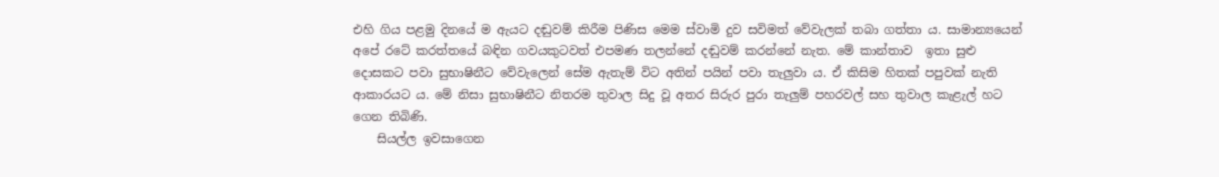එහි ගිය පළමු දිනයේ ම ඇයට දඬුවම් කිරීම පිණිස මෙම ස්වාමි දුව සවිමත් වේවැලක් තබා ගත්තා ය. සාමාන්‍යයෙන් අපේ රටේ කරත්තයේ බඳින ගවයකුටවත් එපමණ තලන්නේ දඬුවම් කරන්නේ නැත. මේ කාන්තාව  ඉතා සුළු දොසකට පවා සුභාෂිනීට වේවැලෙන් සේම ඇතැම් විට අතින් පයින් පවා තැලුවා ය. ඒ කිසිම හිතක් පපුවක් නැති ආකාරයට ය. මේ නිසා සුභාෂිනීට නිතරම තුවාල සිදු වූ අතර සිරුර පුරා තැලුම් පහරවල් සහ තුවාල කැළැල් හට ගෙන තිබිණි.
    සියල්ල ඉවසාගෙන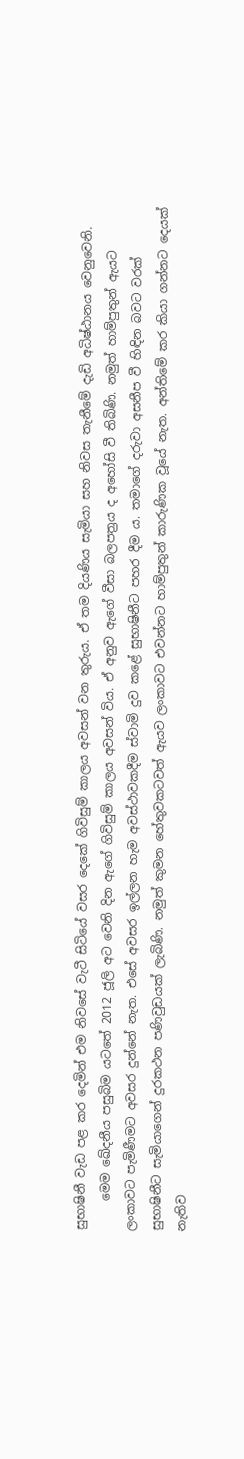සුභාෂිනී වැඩ පළ කර දෙමින් එම නිවසේ වැටී සිටියේ වසර දෙකේ ගිවිසුම් කාලය අවසන් වන තුරුය. ඒ තම දියණිය සැමියා සහ නිවස තැනීමේ දැඩි අධිෂ්ඨානය වෙනුවෙනි.
     මෙම ඛේදනීය පසුබිම යටතේ 2012 ජූලි අට වෙනි දින ඇගේ ගිවිසුම් කාලය අවසන් විය. ඒ අනුව ඇගේ වීසා බලපත්‍රය ද අහෝසි වී තිබිණි. නමුත් හාම්පුතුන් ඇයට ලංකාවට පැමිණීමට අවසර දුන්නේ නැත. එසේ අවසර ඉල්ලන හැම අවස්ථාවකදීම ස්වාමි දුව කළේ සුභාෂිනීට පහර දීම ය. තමාගේ දරුවා අසනීප වී හිඳින බවට වරක් සුභාෂිනීට සැමියාගෙන් දුරකථන පණිවුඩයක් ලැබිණි. නමුත් කුමන හේතුවකටවත් ඇයව ලංකාවට එවන්නට හාම්පුතුන් කාරුණික වූයේ නැත. අන්තිමේ කර කියා ගන්නට දෙයක් නැතිව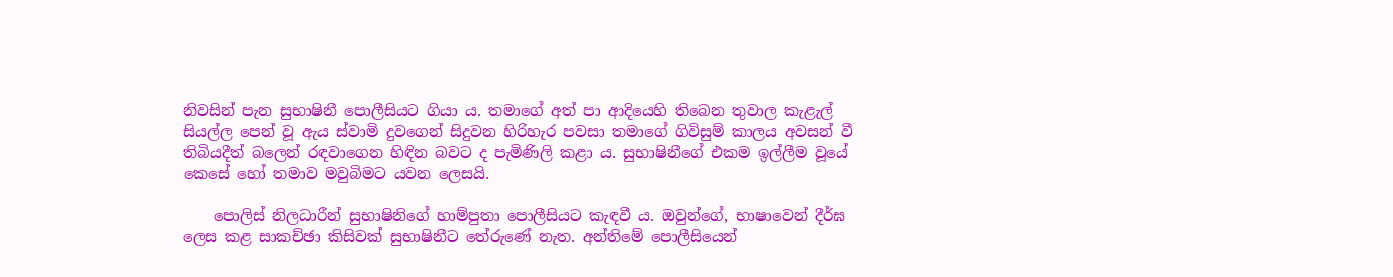නිවසින් පැන සුභාෂිනී ‍පොලීසියට ගියා ය. තමාගේ අත් පා ආදියෙහි තිබෙන තුවාල කැළැල් සියල්ල පෙන් වූ ඇය ස්වාමි දුවගෙන් සිදුවන හිරිහැර පවසා තමාගේ ගිවිසුම් කාලය අවසන් වී තිබියදීත් බලෙන් රඳවාගෙන හිඳින බවට ද පැමිණිලි කළා ය. සුභාෂිනීගේ එකම ඉල්ලීම වූයේ කෙසේ හෝ තමාව මවුබිමට යවන ලෙසයි.

    පොලිස් නිලධාරීන් සුභාෂිනිගේ හාම්පුතා ‍පොලීසියට කැඳවී ය. ඔවුන්ගේ, භාෂාවෙන් දීර්ඝ ලෙස කළ සාකච්ඡා කිසිවක් සුභාෂිනීට තේරුණේ නැත. අන්තිමේ ‍පොලීසියෙන්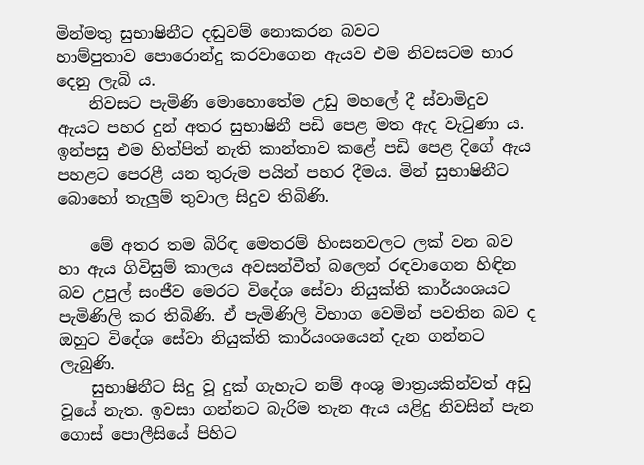මින්මතු සුභාෂිනීට දඬුවම් නොකරන බවට හාම්පුතාව ‍පොරොන්දු කරවාගෙන ඇයව එම නිවසටම භාර දෙනු ලැබි ය.
    නිවසට පැමිණි මොහොතේම උඩු මහ‍ලේ දී ස්වාමිදුව ඇයට පහර දුන් අතර සුභාෂිනී පඩි පෙළ මත ඇද වැටුණා ය. ඉන්පසු එම හිත්පිත් නැති කාන්තාව කළේ පඩි පෙළ දිගේ ඇය පහළට පෙරළී යන තුරුම පයින් පහර දීමය. මින් සුභාෂිනීට බොහෝ තැලුම් තුවාල සිදුව තිබිණි.

    මේ අතර තම බිරිඳ මෙතරම් හිංසනවලට ලක් වන බව හා ඇය ගිවිසුම් කාලය අවසන්වීත් බලෙන් රඳවාගෙන හිඳින බව උපුල් සංජීව මෙරට විදේශ සේවා නියුක්ති කාර්යංශයට පැමිණිලි කර තිබිණි. ඒ පැමිණිලි විභාග වෙමින් පවතින බව ද ඔහුට විදේශ සේවා නියුක්ති කාර්යංශයෙන් දැන ගන්නට ලැබුණි.
    සුභාෂිනීට සිදු වූ දුක් ගැහැට නම් අංශු මාත්‍රයකින්වත් අඩු වූයේ නැත. ඉවසා ගන්නට බැරිම තැන ඇය යළිදු නිවසින් පැන ගොස් ‍පොලීසියේ පිහිට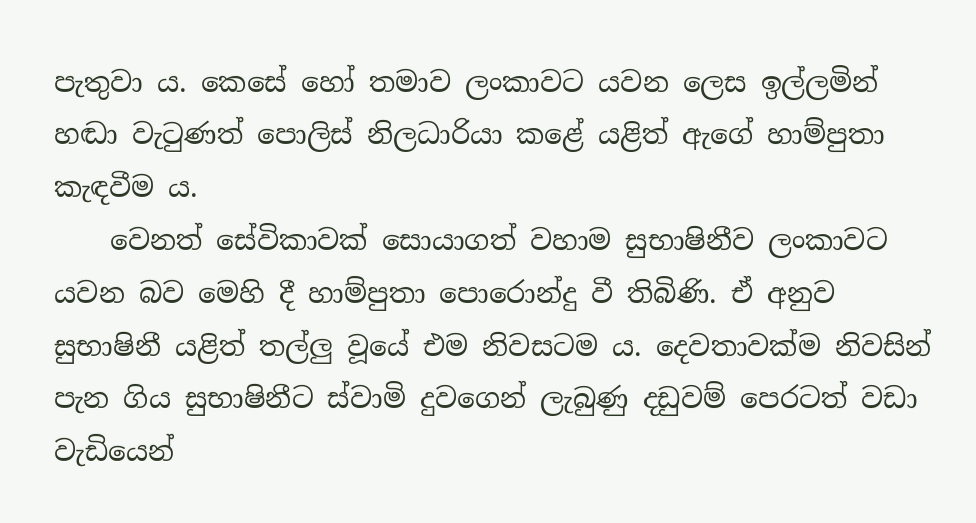පැතුවා ය. කෙසේ හෝ තමාව ලංකාවට යවන ලෙස ඉල්ලමින් හඬා වැටුණත් ‍පොලිස් නිලධාරියා කළේ යළිත් ඇගේ හාම්පුතා කැඳවීම ය.
    වෙනත් සේවිකාවක් සොයාගත් වහාම සුභාෂිනීව ලංකාවට යවන බව මෙහි දී හාම්පුතා ‍පොරොන්දු වී තිබිණි. ඒ අනුව සුභාෂිනී යළිත් තල්ලු වූයේ එම නිවසටම ය. දෙවතාවක්ම නිවසින් පැන ගිය සුභාෂිනීට ස්වාමි දුවගෙන් ලැබුණු දඩුවම් පෙරටත් වඩා වැඩියෙන්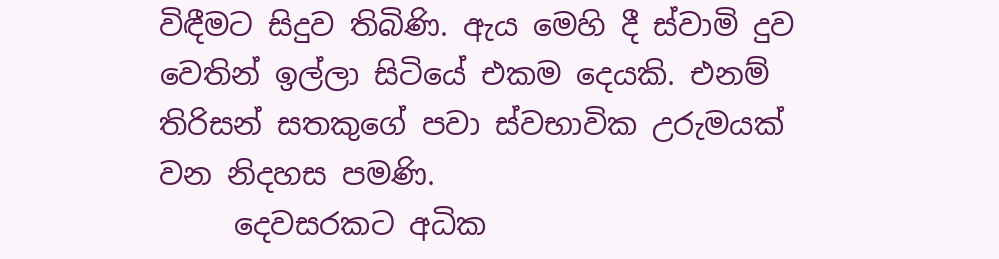විඳීමට සිදුව තිබිණි. ඇය මෙහි දී ස්වාමි දුව වෙතින් ඉල්ලා සිටියේ එකම දෙයකි. එනම් තිරිසන් සතකුගේ පවා ස්වභාවික උරුමයක් වන නිදහස පමණි.
     දෙවසරකට අධික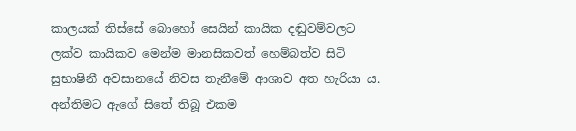කාලයක් තිස්සේ බොහෝ සෙයින් කායික දඬුවම්වලට ලක්ව කායිකව මෙන්ම මානසිකවත් හෙම්බත්ව සිටි  සුභාෂිනී අවසානයේ නිවස තැනීමේ ආශාව අත හැරියා ය.  අන්තිමට ඇගේ සිතේ තිබූ එකම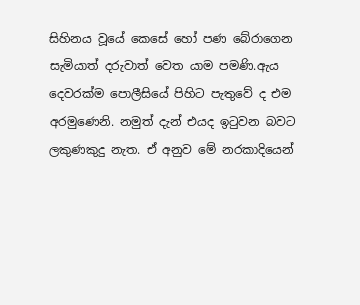සිහිනය වූයේ කෙසේ හෝ පණ බේරාගෙන සැමියාත් දරුවාත් වෙත යාම පමණි.ඇය දෙවරක්ම ‍පොලීසියේ පිහිට පැතුවේ ද එම අරමුණෙනි. නමුත් දැන් එයද ඉටුවන බවට ලකුණකුදු නැත. ඒ අනුව මේ නරකාදියෙන්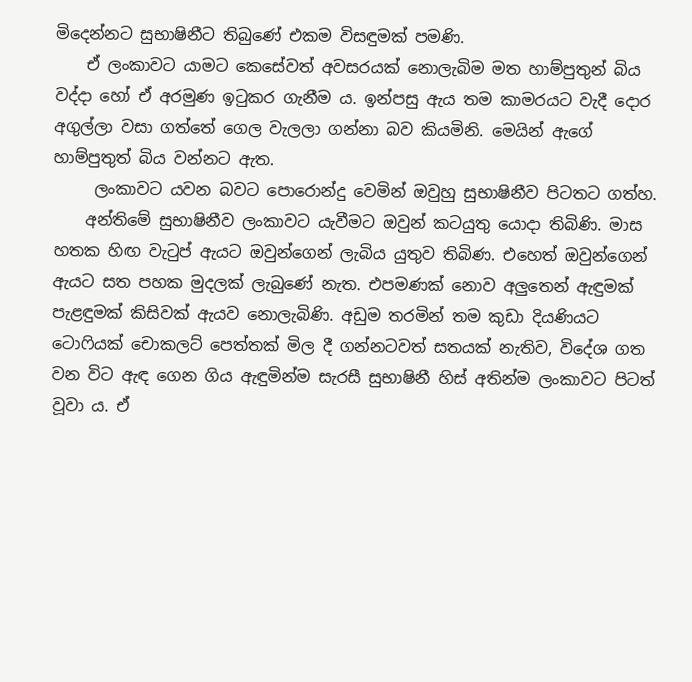මිදෙන්නට සුභාෂිනීට තිබුණේ එකම විසඳුමක් පමණි.
    ඒ ලංකාවට යාමට කෙසේවත් අවසරයක් නොලැබිම මත හාම්පුතුන් බිය වද්දා හෝ ඒ අරමුණ ඉටුකර ගැනීම ය. ඉන්පසු ඇය තම කාමරයට වැදී දොර අගුල්ලා වසා ගත්තේ ගෙල වැලලා ගන්නා බව කියමිනි. මෙයින් ඇගේ හාම්පුතුත් බිය වන්නට ඇත.
     ලංකාවට යවන බවට ‍පොරොන්දු වෙමින් ඔවුහු සුභාෂිනීව පිටතට ගත්හ.
    අන්තිමේ සුභාෂිනීව ලංකාවට යැවීමට ඔවුන් කටයුතු යොදා තිබිණි. මාස හතක හිඟ වැටුප් ඇයට ඔවුන්ගෙන් ලැබිය යුතුව තිබිණ. එහෙත් ඔවුන්ගෙන් ඇයට සත පහක මුදලක් ලැබුණේ නැත. එපමණක් නොව අලුතෙන් ඇඳුමක් පැළඳුමක් කිසිවක් ඇයව නොලැබිණි. අඩුම තරමින් තම කුඩා දියණියට ටොෆියක් චොකලට් පෙත්තක් මිල දී ගන්නටවත් සතයක් නැතිව, විදේශ ගත වන විට ඇඳ ගෙන ගිය ඇඳුමින්ම සැරසී සුභාෂිනී හිස් අතින්ම ලංකාවට පිටත් වූවා ය. ඒ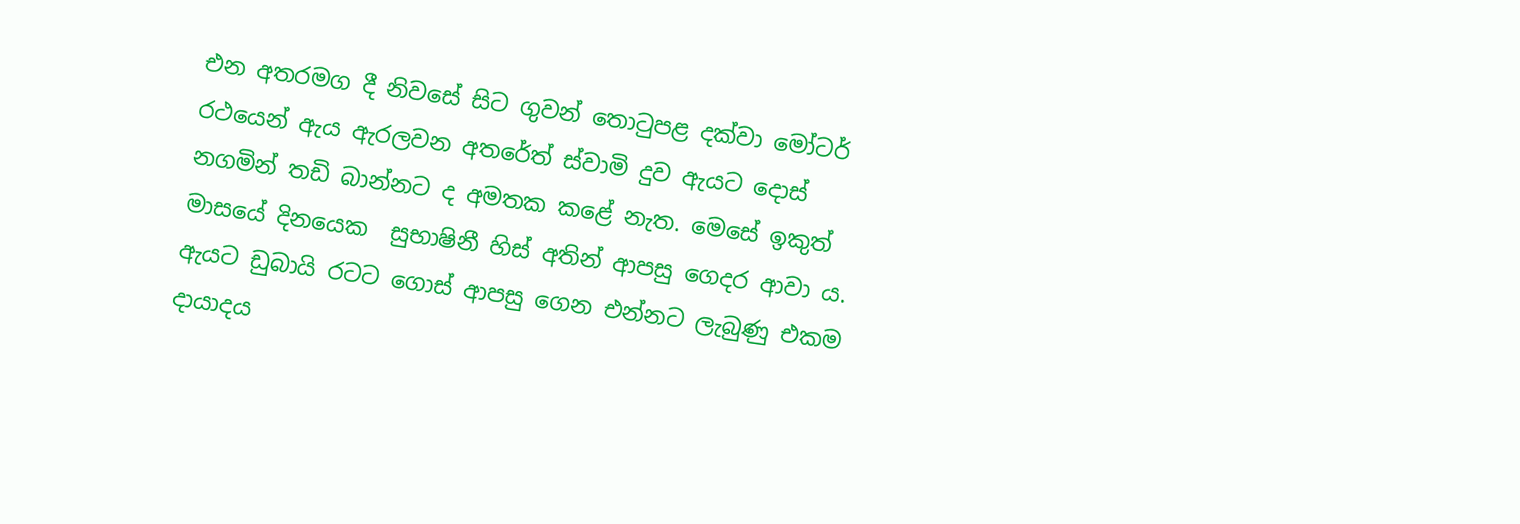එන අතරමග දී නිවසේ සිට ගුවන් තොටුපළ දක්වා මෝටර් රථයෙන් ඇය ඇරලවන අතරේත් ස්වාමි දුව ඇයට දොස් නගමින් තඩි බාන්නට ද අමතක කළේ නැත. මෙසේ ඉකුත් මාසයේ දිනයෙක  සුභාෂිනී හිස් අතින් ආපසු ගෙදර ආවා ය. ඇයට ඩුබායි රටට ගොස් ආපසු ගෙන එන්නට ලැබුණු එකම දායාදය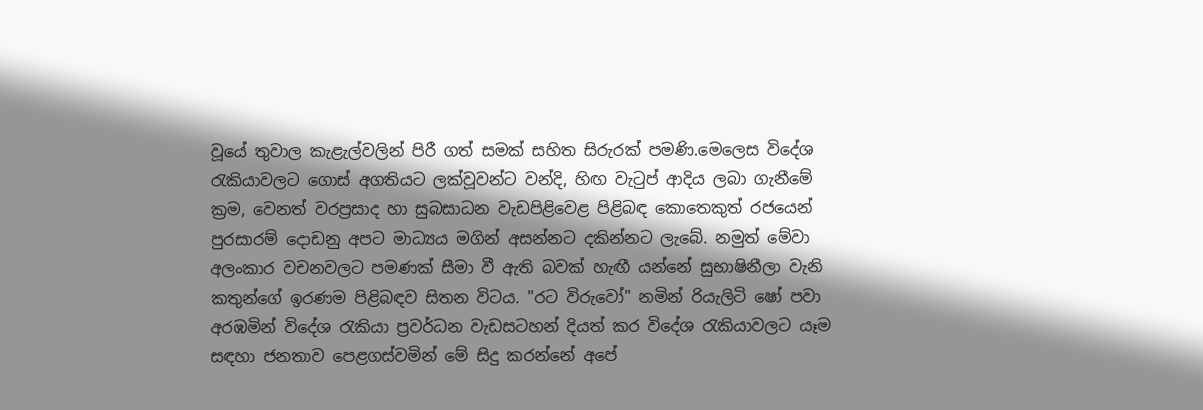වූයේ තුවාල කැළැල්වලින් පිරී ගත් සමක් සහිත සිරුරක් පමණි.මෙලෙස විදේශ රැකියාවලට ගොස් අගතියට ලක්වූවන්ට වන්දි, හිඟ වැටුප් ආදිය ලබා ගැනීමේ ක්‍රම, වෙනත් වරප්‍රසාද හා සුබසාධන වැඩපිළිවෙළ පිළිබඳ කොතෙකුත් රජයෙන් පුරසාරම් දොඩනු අපට මාධ්‍යය මගින් අසන්නට දකින්නට ලැබේ. නමුත් මේවා අලංකාර වචනවලට පමණක් සීමා වී ඇති බවක් හැඟී යන්නේ සුභාෂිනීලා වැනි කතුන්ගේ ඉරණම පිළිබඳව සිතන විටය. "රට විරුවෝ" නමින් රියැලිටි ෂෝ පවා අරඹමින් විදේශ රැකියා ප්‍රවර්ධන වැඩසටහන් දියත් කර විදේශ රැකියාවලට යෑම සඳහා ජනතාව පෙළගස්වමින් මේ සිදු කරන්නේ අපේ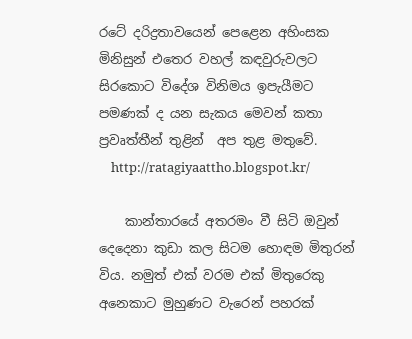රටේ දරිද්‍රතාවයෙන් පෙළෙන අහිංසක මිනිසුන් එතෙර වහල් කඳවුරුවලට සිරකොට විදේශ විනිමය ඉපැයීමට පමණක් ද යන සැකය මෙවන් කතා ප්‍රවෘත්තීන් තුළින්  අප තුළ මතුවේ.
    http://ratagiyaattho.blogspot.kr/

    කාන්තාරයේ අතරමං වී සිටි ඔවුන් දෙදෙනා කුඩා කල සිටම හොඳම මිතුරන් විය. නමුත් එක් වරම එක් මිතුරෙකු අනෙකාට මුහුණට වැරෙන් පහරක්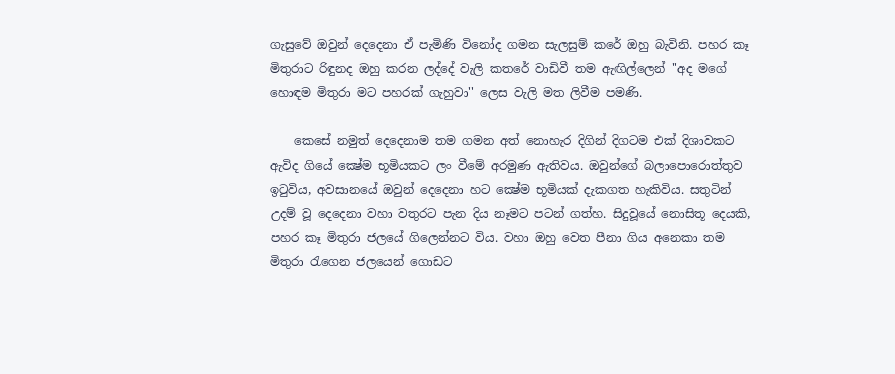ගැසුවේ ඔවුන් දෙදෙනා ඒ පැමිණි විනෝද ගමන සැලසුම් කරේ ඔහු බැවිනි. පහර කෑ මිතුරාට රිඳුනද ඔහු කරන ලද්දේ වැලි කතරේ වාඩිවී තම ඇඟිල්ලෙන් ''අද මගේ හොඳම මිතුරා මට පහරක් ගැහුවා'' ලෙස වැලි මත ලිවීම පමණි.

    කෙසේ නමුත් දෙදෙනාම තම ගමන අත් නොහැර දිගින් දිගටම එක් දිශාවකට ඇවිද ගියේ ක්‍ෂේම භූමියකට ලං වීමේ අරමුණ ඇතිවය. ඔවුන්ගේ බලාපොරොත්තුව ඉටුවිය, අවසානයේ ඔවුන් දෙදෙනා හට ක්‍ෂේම භූමියක් දැකගත හැකිවිය. සතුටින් උදම් වූ දෙදෙනා වහා වතුරට පැන දිය නෑමට පටන් ගත්හ. සිදුවූයේ නොසිතූ දෙයකි, පහර කෑ මිතුරා ජලයේ ගිලෙන්නට විය. වහා ඔහු වෙත පීනා ගිය අනෙකා තම මිතුරා රැගෙන ජලයෙන් ගොඩට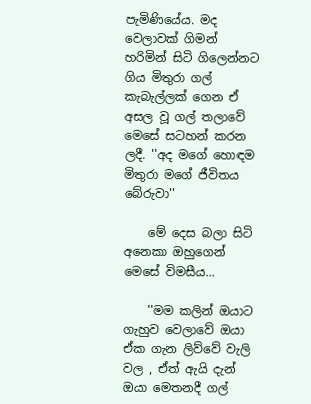පැමිණියේය. මද වෙලාවක් ගිමන් හරිමින් සිටි ගිලෙන්නට ගිය මිතුරා ගල් කැබැල්ලක් ගෙන ඒ අසල වූ ගල් තලාවේ මෙසේ සටහන් කරන ලදී. ''අද මගේ හොඳම මිතුරා මගේ ජීවිතය බේරුවා''

    මේ දෙස බලා සිටි අනෙකා ඔහුගෙන් මෙසේ විමසීය...

    ''මම කලින් ඔයාට ගැහුව වෙලාවේ ඔයා ඒක ගැන ලිව්වේ වැලි වල , ඒත් ඇයි දැන් ඔයා මෙතනදී ගල්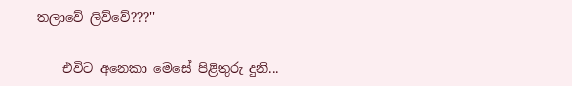තලාවේ ලිව්වේ???''

    එවිට අනෙකා මෙසේ පිළිතුරු දුනි...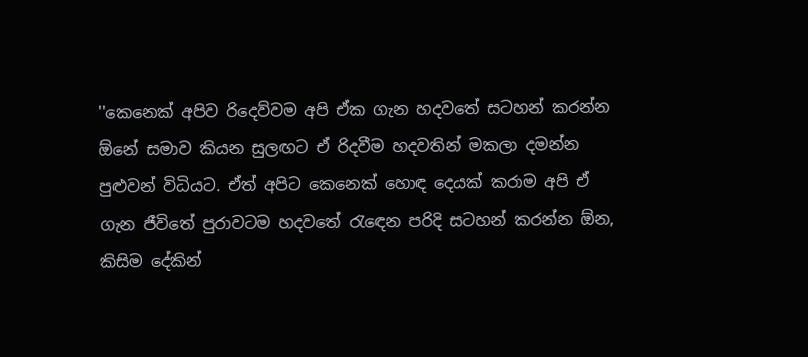''කෙනෙක් අපිව රිදෙව්වම අපි ඒක ගැන හදවතේ සටහන් කරන්න ඕනේ සමාව කියන සුලඟට ඒ රිදවීම හදවතින් මකලා දමන්න පුළුවන් විධියට. ඒත් අපිට කෙනෙක් හොඳ දෙයක් කරාම අපි ඒ ගැන ජීවිතේ පුරාවටම හදවතේ රැඳෙන පරිදි සටහන් කරන්න ඕන, කිසිම දේකින්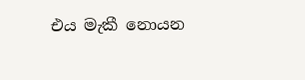එය මැකී නොයන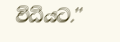විධියට.''